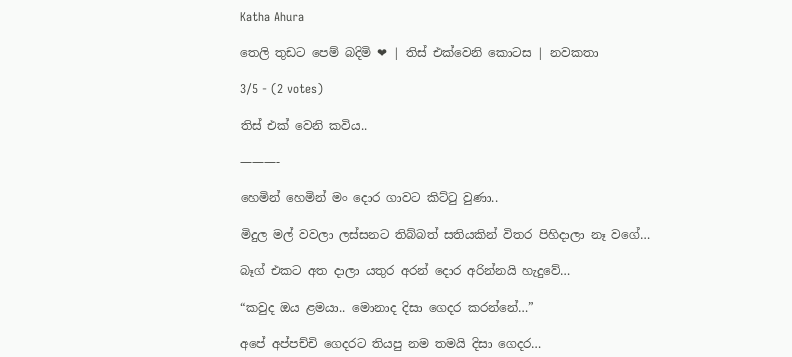Katha Ahura

තෙලි තුඩට පෙම් බදිමි ❤ | තිස් එක්වෙනි කොටස | නවකතා

3/5 - (2 votes)

තිස් එක් වෙනි කවිය..

———-

හෙමින් හෙමින් මං දොර ගාවට කිට්ටු වුණා..

මිදුල මල් වවලා ලස්සනට තිබ්බත් සතියකින් විතර පිහිදාලා නෑ වගේ…

බෑග් එකට අත දාලා යතුර අරන් දොර අරින්නයි හැදුවේ…

“කවුද ඔය ළමයා.. මොනාද දිසා ගෙදර කරන්නේ…”

අපේ අප්පච්චි ගෙදරට තියපු නම තමයි දිසා ගෙදර…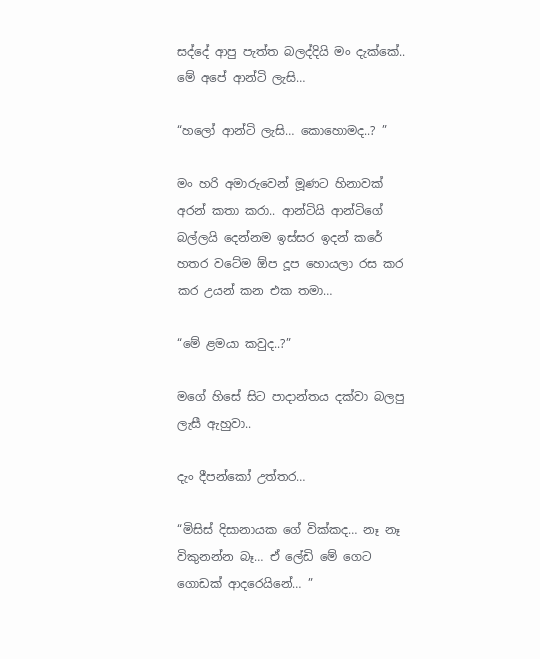සද්දේ ආපු පැත්ත බලද්දියි මං දැක්කේ.. මේ අපේ ආන්ටි ලැසි…

“හලෝ ආන්ටි ලැසි… කොහොමද..? ”

මං හරි අමාරුවෙන් මූණට හිනාවක් අරන් කතා කරා.. ආන්ටියි ආන්ටිගේ බල්ලයි දෙන්නම ඉස්සර ඉදන් කරේ හතර වටේම ඕප දූප හොයලා රස කර කර උයන් කන එක තමා…

“මේ ළමයා කවුද..?”

මගේ හිසේ සිට පාදාන්තය දක්වා බලපු ලැසී ඇහුවා..

දැං දීපන්කෝ උත්තර…

“මිසිස් දිසානායක ගේ වික්කද… නෑ නෑ විකුනන්න බෑ… ඒ ලේඩි මේ ගෙට ගොඩක් ආදරෙයිනේ… ”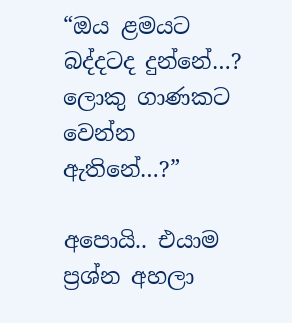“ඔය ළමයට බද්දටද දුන්නේ…? ලොකු ගාණකට වෙන්න ඇතිනේ…?”

අපොයි.. එයාම ප්‍රශ්න අහලා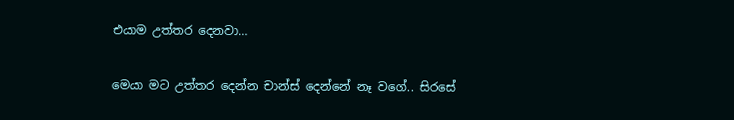එයාම උත්තර දෙනවා…

මෙයා මට උත්තර දෙන්න චාන්ස් දෙන්නේ නෑ වගේ.. සිරසේ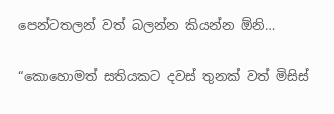පෙන්ටතලන් වත් බලන්න කියන්න ඕනි…

“කොහොමත් සතියකට දවස් තුනක් වත් මිසිස්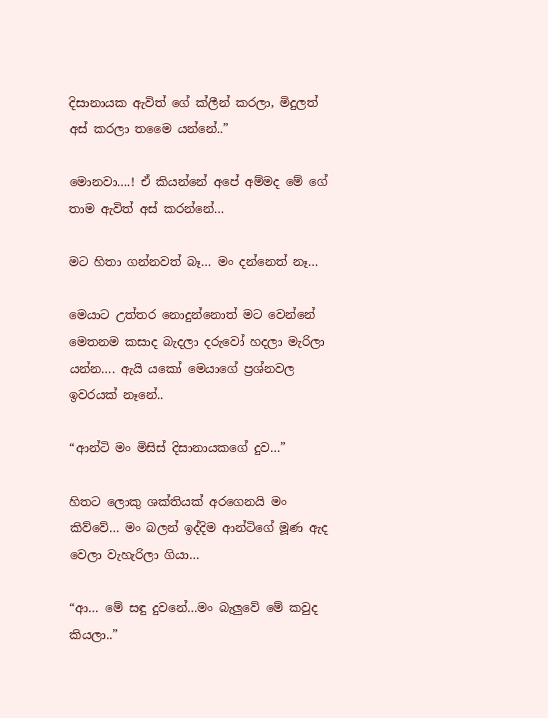දිසානායක ඇවිත් ගේ ක්ලීන් කරලා, මිදුලත් අස් කරලා තමෛ යන්නේ..”

මොනවා….! ඒ කියන්නේ අපේ අම්මද මේ ගේ තාම ඇවිත් අස් කරන්නේ…

මට හිතා ගන්නවත් බෑ… මං දන්නෙත් නෑ…

මෙයාට උත්තර නොදුන්නොත් මට වෙන්නේ මෙතනම කසාද බැදලා දරුවෝ හදලා මැරිලා යන්න…. ඇයි යකෝ මෙයාගේ ප්‍රශ්නවල ඉවරයක් නෑනේ..

“ආන්ටි මං මිසිස් දිසානායකගේ දුව…”

හිතට ලොකු ශක්තියක් අරගෙනයි මං කිව්වේ… මං බලන් ඉද්දිම ආන්ටිගේ මූණ ඇද වෙලා වැහැරිලා ගියා…

“ආ… මේ සඳු දුවනේ…මං බැලුවේ මේ කවුද කියලා..”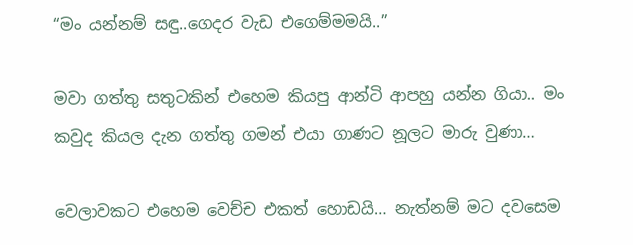“මං යන්නම් සඳු..ගෙදර වැඩ එගෙම්මමයි..”

මවා ගත්තු සතුටකින් එහෙම කියපු ආන්ටි ආපහු යන්න ගියා.. මං කවුද කියල දැන ගත්තු ගමන් එයා ගාණට නූලට මාරු වුණා…

වෙලාවකට එහෙම වෙච්ච එකත් හොඩයි… නැත්නම් මට දවසෙම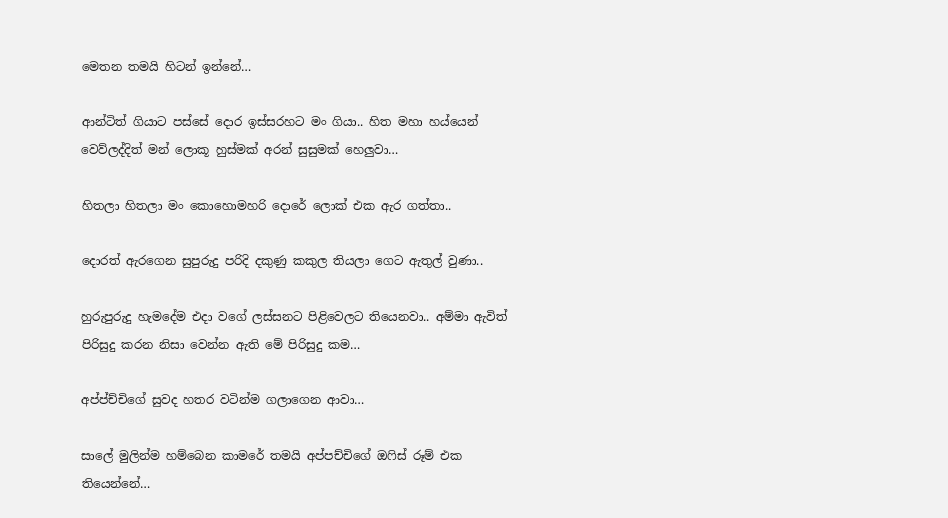මෙතන තමයි හිටන් ඉන්නේ…

ආන්ටිත් ගියාට පස්සේ දොර ඉස්සරහට මං ගියා.. හිත මහා හය්යෙන් වෙව්ලද්දිත් මන් ලොකූ හුස්මක් අරන් සුසුමක් හෙලුවා…

හිතලා හිතලා මං කොහොමහරි දොරේ ලොක් එක ඇර ගත්තා..

දොරත් ඇරගෙන සුපුරුදු පරිදි දකුණු කකුල තියලා ගෙට ඇතුල් වුණා..

හුරුපුරුදු හැමදේම එදා වගේ ලස්සනට පිළිවෙලට තියෙනවා.. අම්මා ඇවිත් පිරිසුදු කරන නිසා වෙන්න ඇති මේ පිරිසුදු කම…

අප්ප්ච්චිගේ සුවද හතර වටින්ම ගලාගෙන ආවා…

සාලේ මුලින්ම හම්බෙන කාමරේ තමයි අප්පච්චිගේ ඔෆිස් රූම් එක තියෙන්නේ…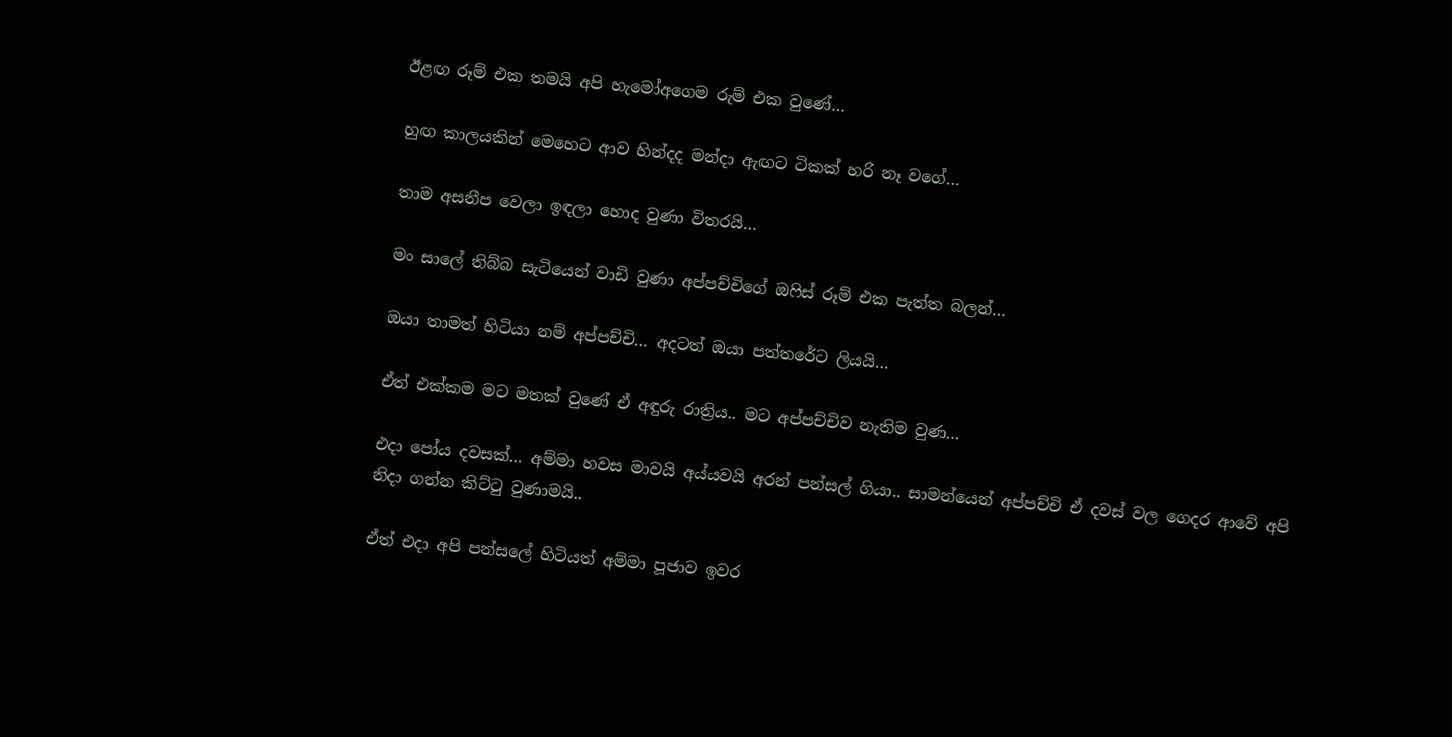ඊළඟ රූම් එක තමයි අපි හැමෝඅගෙම රුම් එක වුණේ…

හුඟ කාලයකින් මෙහෙට ආව හින්දද මන්දා ඇඟට ටිකක් හරි නෑ වගේ…

තාම අසනීප වෙලා ඉඳලා හොද වුණා විතරයි…

මං සාලේ තිබ්බ සැටියෙන් වාඩි වුණා අප්පච්චිගේ ඔෆිස් රූම් එක පැත්ත බලන්…

ඔයා තාමත් හිටියා නම් අප්පච්චි… අදටත් ඔයා පත්තරේට ලියයි…

ඒත් එක්කම මට මතක් වුණේ ඒ අඳුරු රාත්‍රිය.. මට අප්පච්චිව නැතිම වුණ…

එදා පෝය දවසක්… අම්මා හවස මාවයි අය්යවයි අරන් පන්සල් ගියා.. සාමන්යෙන් අප්පච්චි ඒ දවස් වල ගෙදර ආවේ අපි නිදා ගන්න කිට්ටු වුණාමයි..

ඒත් එදා අපි පන්සලේ හිටියත් අම්මා පූජාව ඉවර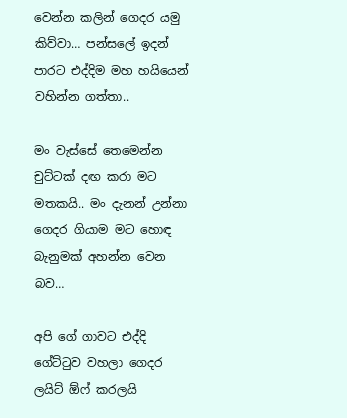වෙන්න කලින් ගෙදර යමු කිව්වා… පන්සලේ ඉදන් පාරට එද්දිම මහ හයියෙන් වහින්න ගත්තා..

මං වැස්සේ තෙමෙන්න චුට්ටක් දඟ කරා මට මතකයි.. මං දැනන් උන්නා ගෙදර ගියාම මට හොඳ බැනුමක් අහන්න වෙන බව…

අපි ගේ ගාවට එද්දි ගේට්ටුව වහලා ගෙදර ලයිට් ඕෆ් කරලයි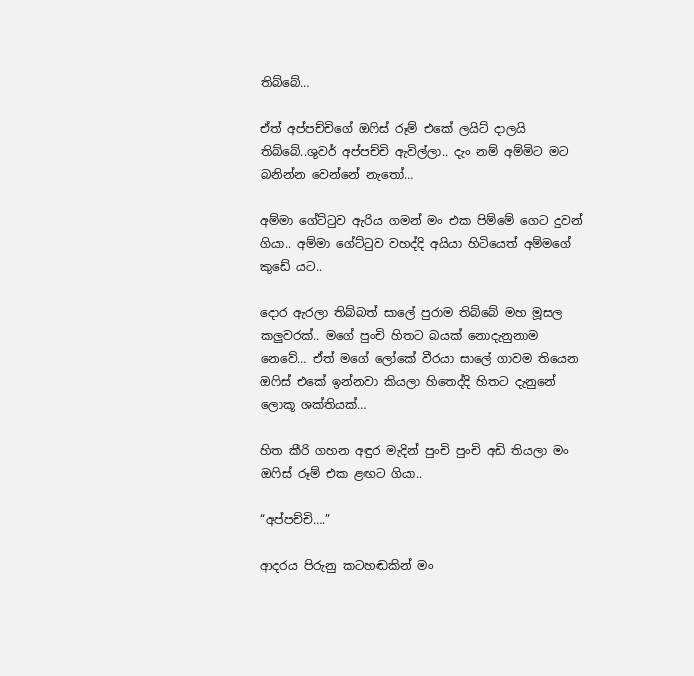තිබ්බේ…

ඒත් අප්පච්චිගේ ඔෆිස් රූම් එකේ ලයිට් දාලයි තිබ්බේ..ශුවර් අප්පච්චි ඇවිල්ලා.. දැං නම් අම්මිට මට බනින්න වෙන්නේ නැතෝ…

අම්මා ගේට්ටුව ඇරිය ගමන් මං එක පිම්මේ ගෙට දුවන් ගියා.. අම්මා ගේට්ටුව වහද්දි අයියා හිටියෙත් අම්මගේ කුඩේ යට..

දොර ඇරලා තිබ්බත් සාලේ පුරාම තිබ්බේ මහ මූසල කලුවරක්.. මගේ පුංචි හිතට බයක් නොදැනුනාම නෙවේ… ඒත් මගේ ලෝකේ වීරයා සාලේ ගාවම තියෙන ඔෆිස් එකේ ඉන්නවා කියලා හිතෙද්දි හිතට දැනුනේ ලොකූ ශක්තියක්…

හිත කීරි ගහන අඳුර මැදින් පුංචි පුංචි අඩි තියලා මං ඔෆිස් රූම් එක ළඟට ගියා..

“අප්පච්චි….”

ආදරය පිරුනු කටහඬකින් මං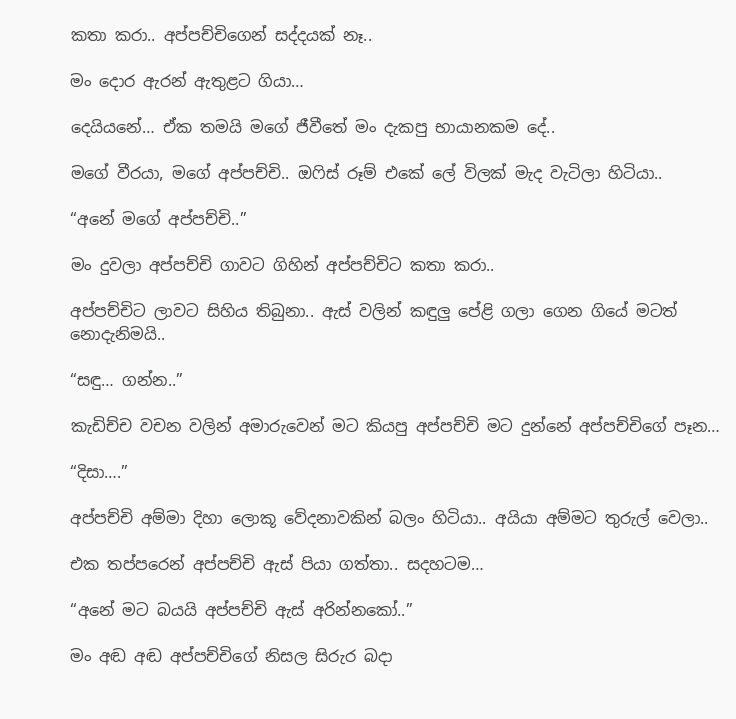කතා කරා.. අප්පච්චිගෙන් සද්දයක් නෑ..

මං දොර ඇරන් ඇතුළට ගියා…

දෙයියනේ… ඒක තමයි මගේ ජීවීතේ මං දැකපු භායානකම දේ..

මගේ වීරයා, මගේ අප්පච්චි.. ඔෆිස් රූම් එකේ ලේ විලක් මැද වැටිලා හිටියා..

“අනේ මගේ අප්පච්චි..”

මං දුවලා අප්පච්චි ගාවට ගිහින් අප්පච්චිට කතා කරා..

අප්පච්චිට ලාවට සිහිය තිබුනා.. ඇස් වලින් කඳුලු පේළි ගලා ගෙන ගියේ මටත් නොදැනිමයි..

“සඳු… ගන්න..”

කැඩිච්ච වචන වලින් අමාරුවෙන් මට කියපු අප්පච්චි මට දුන්නේ අප්පච්චිගේ පෑන…

“දිසා….”

අප්පච්චි අම්මා දිහා ලොකූ වේදනාවකින් බලං හිටියා.. අයියා අම්මට තුරුල් වෙලා..

එක තප්පරෙන් අප්පච්චි ඇස් පියා ගත්තා.. සදහටම…

“අනේ මට බයයි අප්පච්චි ඇස් අරින්නකෝ..”

මං අඬ අඬ අප්පච්චිගේ නිසල සිරුර බදා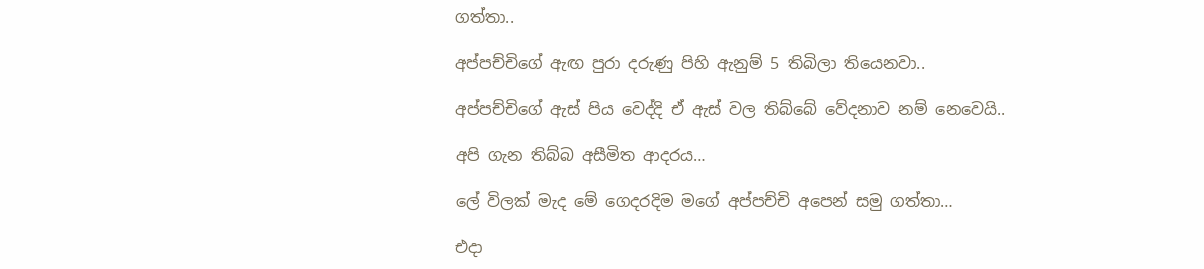ගත්තා..

අප්පච්චිගේ ඇඟ පුරා දරුණු පිහි ඇනුම් 5 තිබිලා තියෙනවා..

අප්පච්චිගේ ඇස් පිය වෙද්දි ඒ ඇස් වල තිබ්බේ වේදනාව නම් නෙවෙයි..

අපි ගැන තිබ්බ අසීමිත ආදරය…

ලේ විලක් මැද මේ ගෙදරදිම මගේ අප්පච්චි අපෙන් සමු ගත්තා…

එදා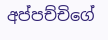අප්පච්චිගේ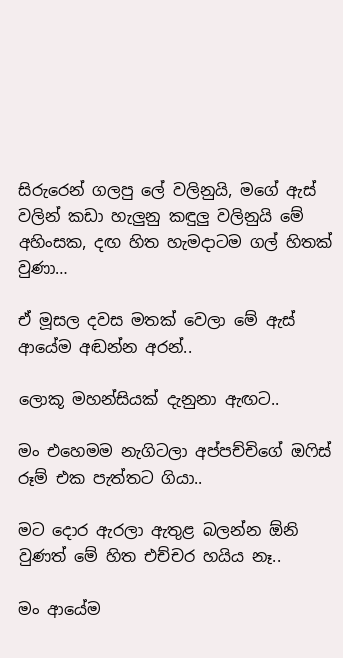සිරුරෙන් ගලපු ලේ වලිනුයි, මගේ ඇස් වලින් කඩා හැලුනු කඳුලු වලිනුයි මේ අහිංසක, දඟ හිත හැමදාටම ගල් හිතක් වුණා…

ඒ මූසල දවස මතක් වෙලා මේ ඇස් ආයේම අඬන්න අරන්..

ලොකූ මහන්සියක් දැනුනා ඇඟට..

මං එහෙමම නැගිටලා අප්පච්චිගේ ඔෆිස් රූම් එක පැත්තට ගියා..

මට දොර ඇරලා ඇතුළ බලන්න ඕනි වුණත් මේ හිත එච්චර හයිය නෑ..

මං ආයේම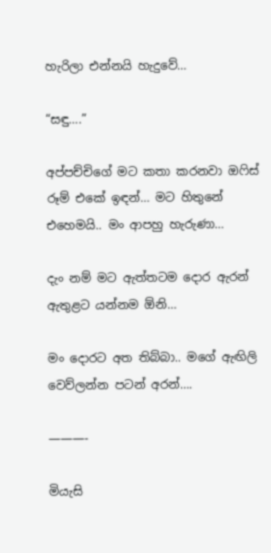හැරිලා එන්නයි හැදුවේ…

“සඳු….”

අප්පච්චිගේ මට කතා කරනවා ඔෆිස් රූම් එකේ ඉඳන්… මට හිතුනේ එහෙමයි.. මං ආපහු හැරුණා…

දැං නම් මට ඇත්තටම දොර ඇරන් ඇතුළට යන්නම ඕනි…

මං දොරට අත තිබ්බා.. මගේ ඇඟිලි වෙව්ලන්න පටන් අරන්….

———-

මියැසි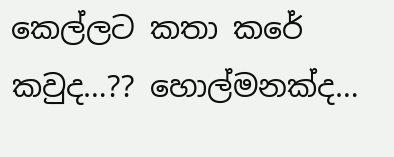කෙල්ලට කතා කරේ කවුද…?? හොල්මනක්ද…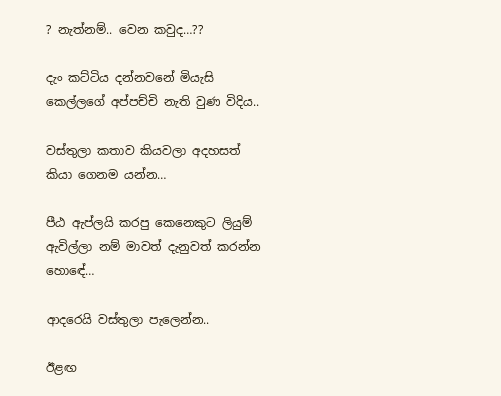? නැත්නම්.. වෙන කවුද…??

දැං කට්ටිය දන්නවනේ මියැසි කෙල්ලගේ අප්පච්චි නැති වුණ විදිය..

වස්තුලා කතාව කියවලා අදහසත් කියා ගෙනම යන්න…

පීඨ ඇප්ලයි කරපු කෙනෙකුට ලියුම් ඇවිල්ලා නම් මාවත් දැනුවත් කරන්න හොඳේ…

ආදරෙයි වස්තුලා පැලෙන්න..

ඊළඟ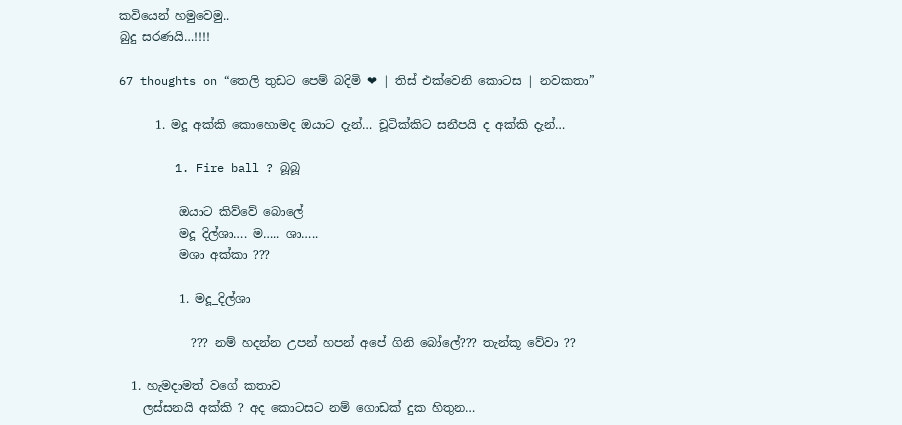කවියෙන් හමුවෙමු..
බුදු සරණයි…!!!!

67 thoughts on “තෙලි තුඩට පෙම් බදිමි ❤ | තිස් එක්වෙනි කොටස | නවකතා”

      1. මදූ අක්කි කොහොමද ඔයාට දැන්… චූටික්කිට සනීපයි ද අක්කි දැන්…

        1. Fire ball ? බූබූ

          ඔයාට කිව්වේ බොලේ
          මදූ දිල්ශා…. ම….. ශා…..
          මශා අක්කා ???

          1. මදූ_දිල්ශා

            ??? නම් හදන්න උපන් හපන් අපේ ගිනි බෝලේ??? තැන්කූ වේවා ??

  1. හැමදාමත් වගේ කතාව
    ලස්සනයි අක්කි ? අද කොටසට නම් ගොඩක් දුක හිතුන…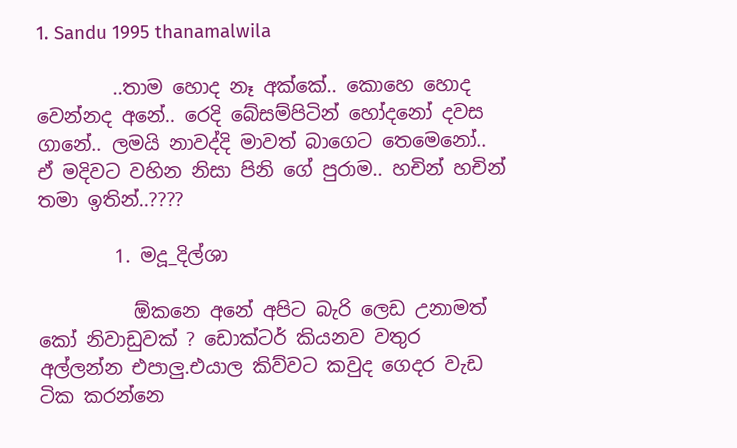1. Sandu 1995 thanamalwila

        ..තාම හොද නෑ අක්කේ.. කොහෙ හොද වෙන්නද අනේ.. රෙදි බේසම්පිටින් හෝදනෝ දවස ගානේ.. ලමයි නාවද්දි මාවත් බාගෙට තෙමෙනෝ.. ඒ මදිවට වහින නිසා පිනි ගේ පුරාම.. හචින් හචින් තමා ඉතින්..????

        1. මදූ_දිල්ශා

          ඕකනෙ අනේ අපිට බැරි ලෙඩ උනාමත් කෝ නිවාඩුවක් ? ඩොක්ටර් කියනව වතුර අල්ලන්න එපාලු.එයාල කිව්වට කවුද ගෙදර වැඩ ටික කරන්නෙ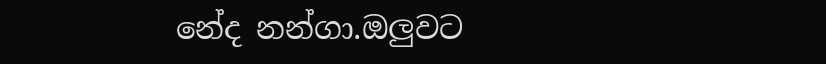නේද නන්ගා.ඔලුවට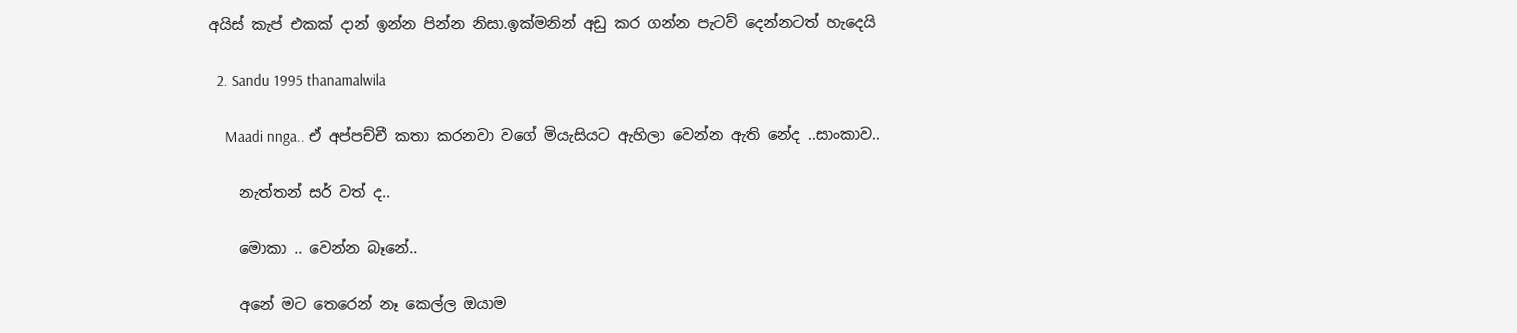අයිස් කැප් එකක් දාන් ඉන්න පින්න නිසා.ඉක්මනින් අඩු කර ගන්න පැටව් දෙන්නටත් හැදෙයි

  2. Sandu 1995 thanamalwila

    Maadi nnga.. ඒ අප්පච්චී කතා කරනවා වගේ මියැසියට ඇහිලා වෙන්න ඇති නේද ..සාංකාව..

    නැත්තන් සර් වත් ද..

    මොකා .. වෙන්න බෑනේ..

    අනේ මට තෙරෙන් නෑ කෙල්ල ඔයාම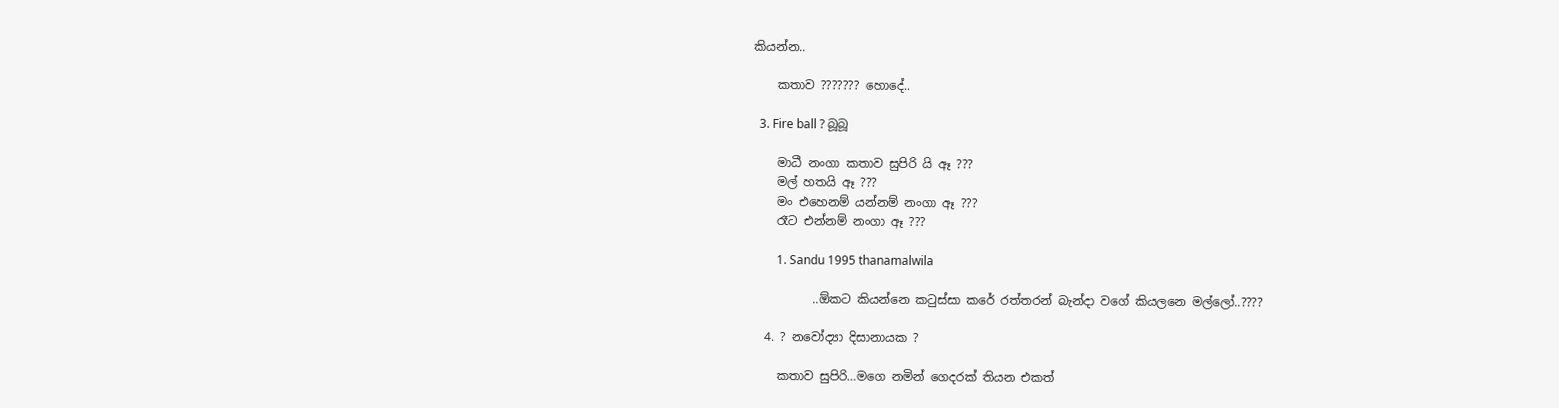කියන්න..

    කතාව ??????? හොදේ..

  3. Fire ball ? බූබූ

    මාධී නංගා කතාව සුපිරි යි ඈ ???
    මල් හතයි ඈ ???
    මං එහෙනම් යන්නම් නංගා ඈ ???
    රෑට එන්නම් නංගා ඈ ???

        1. Sandu 1995 thanamalwila

          ..ඕකට කියන්නෙ කටුස්සා කරේ රත්තරන් බැන්දා වගේ කියලනෙ මල්ලෝ..????

  4. ? නවෝද්‍යා දිසානායක ?

    කතාව සුපිරි…මගෙ නමින් ගෙදරක් තියන එකත්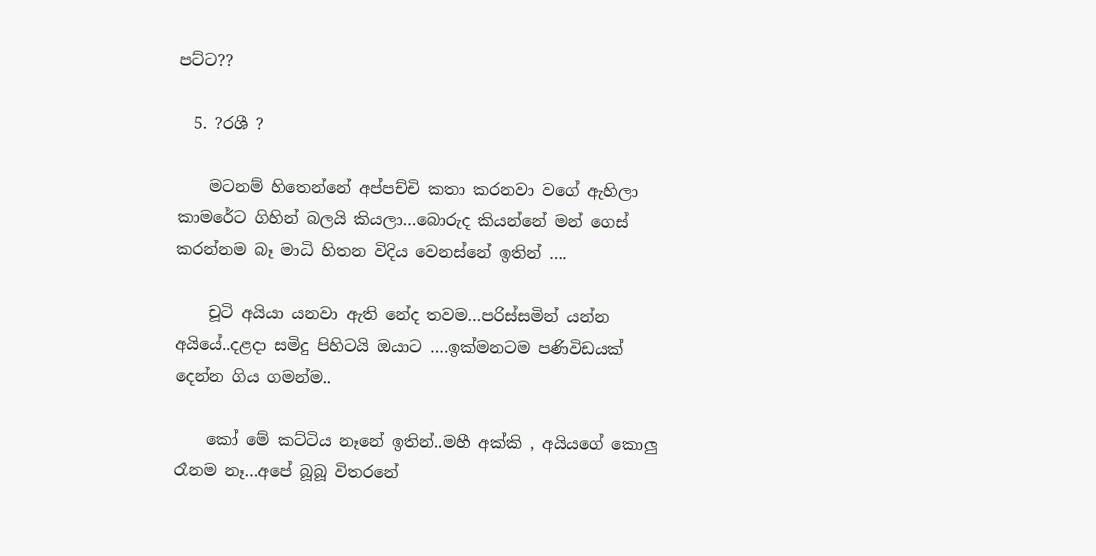පට්ට??

  5. ?රශී ?

    මටනම් හිතෙන්නේ අප්පච්චි කතා කරනවා වගේ ඇහිලා කාමරේට ගිහින් බලයි කියලා…බොරුද කියන්නේ මන් ගෙස් කරන්නම බෑ මාධි හිතන විදිය වෙනස්නේ ඉතින් ….

    චූටි අයියා යනවා ඇති නේද තවම…පරිස්සමින් යන්න අයියේ..දළදා සමිදු පිහිටයි ඔයාට ….ඉක්මනටම පණිවිඩයක් දෙන්න ගිය ගමන්ම..

    කෝ මේ කට්ටිය නෑනේ ඉතින්..මහී අක්කි , අයියගේ කොලු රෑනම නෑ…අපේ බූබූ විතරනේ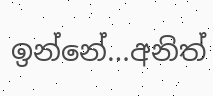ඉන්නේ…අනිත්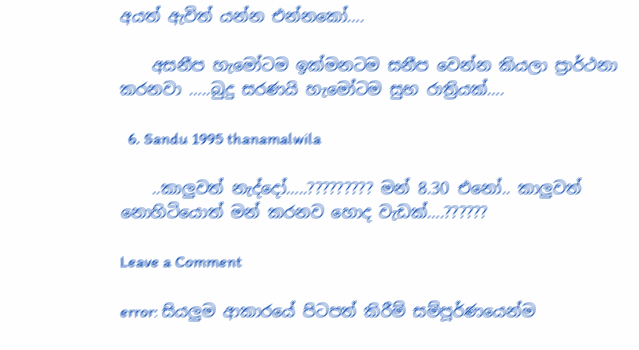අයත් ඇවිත් යන්න එන්නකෝ….

    අසනීප හැමෝටම ඉක්මනටම සනීප වෙන්න කියලා ප්‍රාර්ථනා කරනවා …..බුදු සරණයි හැමෝටම සුභ රාත්‍රියක්….

  6. Sandu 1995 thanamalwila

    ..කාලුවත් නැද්දෝ…..????????? මන් 8.30 එනෝ.. කාලුවත් නොහිටියොත් මන් කරනව හොද වැඩක්….??????

Leave a Comment

error: සියලුම ආකාරයේ පිටපත් කිරීම් සම්පූර්ණයෙන්ම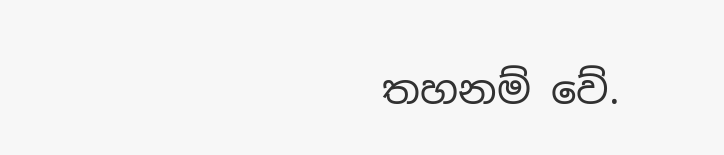තහනම් වේ.